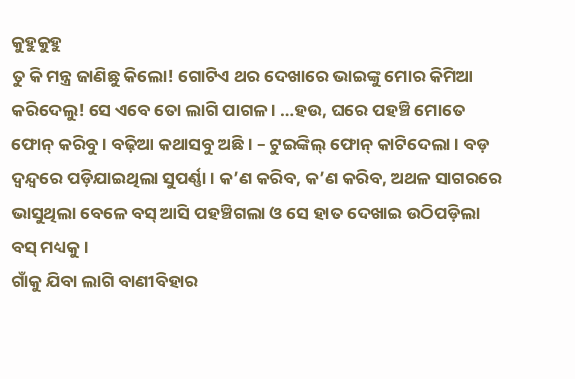କୁହୁକୁହୁ
ତୁ କି ମନ୍ତ୍ର ଜାଣିଛୁ କିଲୋ! ଗୋଟିଏ ଥର ଦେଖାରେ ଭାଇଙ୍କୁ ମୋର କିମିଆ କରିଦେଲୁ! ସେ ଏବେ ତୋ ଲାଗି ପାଗଳ । …ହଉ, ଘରେ ପହଞ୍ଚି ମୋତେ ଫୋନ୍ କରିବୁ । ବଢ଼ିଆ କଥାସବୁ ଅଛି । – ଟୁଇଙ୍କିଲ୍ ଫୋନ୍ କାଟିଦେଲା । ବଡ଼ ଦ୍ୱନ୍ଦ୍ୱରେ ପଡ଼ିଯାଇଥିଲା ସୁପର୍ଣ୍ଣା । କ’ଣ କରିବ, କ’ଣ କରିବ, ଅଥଳ ସାଗରରେ ଭାସୁଥିଲା ବେଳେ ବସ୍ ଆସି ପହଞ୍ଚିଗଲା ଓ ସେ ହାତ ଦେଖାଇ ଉଠିପଡ଼ିଲା ବସ୍ ମଧ୍ୟକୁ ।
ଗାଁକୁ ଯିବା ଲାଗି ବାଣୀବିହାର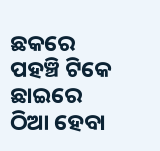ଛକରେ ପହଞ୍ଚି ଟିକେ ଛାଇରେ ଠିଆ ହେବା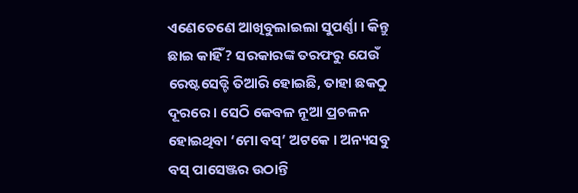ଏଣେତେଣେ ଆଖିବୁଲାଇଲା ସୁପର୍ଣ୍ଣା । କିନ୍ତୁ ଛାଇ କାହିଁ? ସରକାରଙ୍କ ତରଫରୁ ଯେଉଁ ରେଷ୍ଟସେଡ୍ଟି ତିଆରି ହୋଇଛି, ତାହା ଛକଠୁ ଦୂରରେ । ସେଠି କେବଳ ନୂଆ ପ୍ରଚଳନ ହୋଇଥିବା ‘ମୋ ବସ୍’ ଅଟକେ । ଅନ୍ୟସବୁ ବସ୍ ପାସେଞ୍ଜର ଉଠାନ୍ତି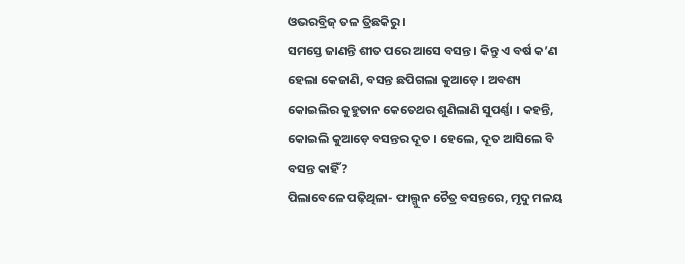ଓଭରବ୍ରିଜ୍ ତଳ ତ୍ରିଛକିରୁ ।
ସମସ୍ତେ ଜାଣନ୍ତି ଶୀତ ପରେ ଆସେ ବସନ୍ତ । କିନ୍ତୁ ଏ ବର୍ଷ କ’ଣ ହେଲା କେଜାଣି, ବସନ୍ତ ଛପିଗଲା କୁଆଡ଼େ । ଅବଶ୍ୟ କୋଇଲିର କୁହୁତାନ କେତେଥର ଶୁଣିଲାଣି ସୁପର୍ଣ୍ଣା । କହନ୍ତି, କୋଇଲି କୁଆଡ଼େ ବସନ୍ତର ଦୂତ । ହେଲେ, ଦୂତ ଆସିଲେ ବି ବସନ୍ତ କାହିଁ?
ପିଲାବେଳେ ପଢ଼ିଥିଳା- ଫାଲ୍ଗୁନ ଚୈତ୍ର ବସନ୍ତରେ, ମୃଦୁ ମଳୟ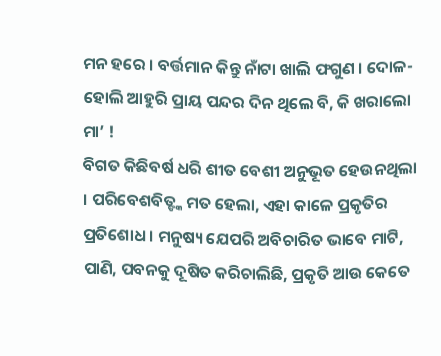ମନ ହରେ । ବର୍ତ୍ତମାନ କିନ୍ତୁ ନାଁଟା ଖାଲି ଫଗୁଣ । ଦୋଳ-ହୋଲି ଆହୁରି ପ୍ରାୟ ପନ୍ଦର ଦିନ ଥିଲେ ବି, କି ଖରାଲୋ ମା’ !
ବିଗତ କିଛିବର୍ଷ ଧରି ଶୀତ ବେଶୀ ଅନୁଭୂତ ହେଉନଥିଲା । ପରିବେଶବିତ୍ଙ୍କ ମତ ହେଲା, ଏହା କାଳେ ପ୍ରକୃତିର ପ୍ରତିଶୋଧ । ମନୁଷ୍ୟ ଯେପରି ଅବିଚାରିତ ଭାବେ ମାଟି, ପାଣି, ପବନକୁ ଦୂଷିତ କରିଚାଲିଛି, ପ୍ରକୃତି ଆଉ କେତେ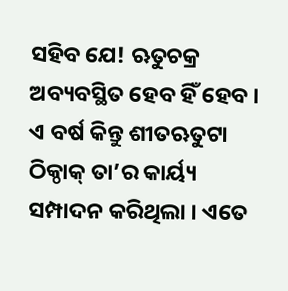ସହିବ ଯେ! ଋତୁଚକ୍ର ଅବ୍ୟବସ୍ଥିତ ହେବ ହିଁ ହେବ ।
ଏ ବର୍ଷ କିନ୍ତୁ ଶୀତଋତୁଟା ଠିକ୍ଠାକ୍ ତା’ର କାର୍ୟ୍ୟ ସମ୍ପାଦନ କରିଥିଲା । ଏତେ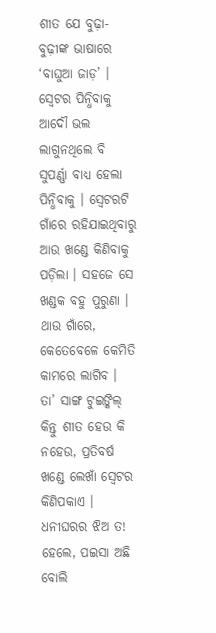ଶୀତ ଯେ ବୁଢ଼ା-ବୁଢ଼ୀଙ୍କ ଭାଷାରେ ‘ବାଘୁଆ ଜାଡ଼’ । ସ୍ୱେଟର ପିନ୍ଧିବାକୁ ଆଦୌ ଭଲ ଲାଗୁନଥିଲେ ବି ସୁପର୍ଣ୍ଣା ବାଧ୍ୟ ହେଲା ପିନ୍ଧିବାକୁ । ସ୍ୱେଟରଟି ଗାଁରେ ରହିଯାଇଥିବାରୁ ଆଉ ଖଣ୍ଡେ କିଣିବାକୁ ପଡ଼ିଲା । ସହଜେ ସେ ଖଣ୍ଡକ ବହୁ ପୁରୁଣା । ଥାଉ ଗାଁରେ, କେତେବେଳେ କେମିତି କାମରେ ଲାଗିବ । ତା’ ସାଙ୍ଗ ଟୁଇଙ୍କିଲ୍ କିନ୍ତୁ ଶୀତ ହେଉ କି ନହେଉ, ପ୍ରତିବର୍ଷ ଖଣ୍ଡେ ଲେଖାଁ ସ୍ୱେଟର କିଣିପକାଏ । ଧନୀଘରର ଝିଅ ତ! ହେଲେ, ପଇସା ଅଛି ବୋଲି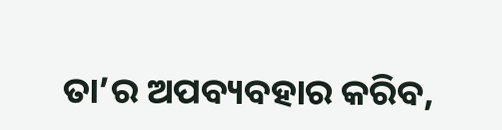ତା’ର ଅପବ୍ୟବହାର କରିବ,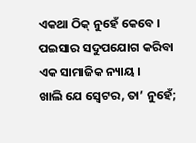ଏକଥା ଠିକ୍ ନୁହେଁ କେବେ । ପଇସାର ସଦୁପଯୋଗ କରିବା ଏକ ସାମାଜିକ ନ୍ୟାୟ ।
ଖାଲି ଯେ ସ୍ୱେଟର, ତା’ ନୁହେଁ;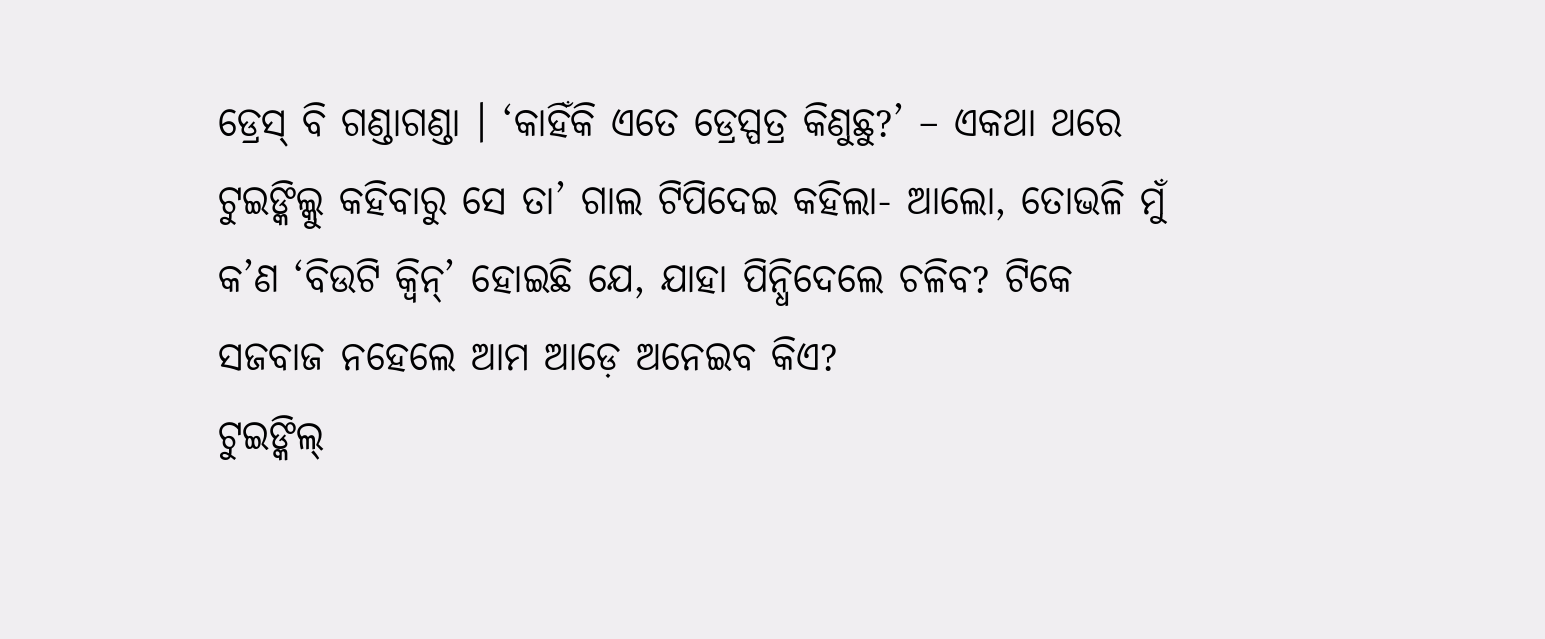ଡ୍ରେସ୍ ବି ଗଣ୍ଡାଗଣ୍ଡା । ‘କାହିଁକି ଏତେ ଡ୍ରେସ୍ପତ୍ର କିଣୁଛୁ?’ – ଏକଥା ଥରେ ଟୁଇଙ୍କିଲ୍କୁ କହିବାରୁ ସେ ତା’ ଗାଲ ଟିପିଦେଇ କହିଲା- ଆଲୋ, ତୋଭଳି ମୁଁ କ’ଣ ‘ବିଉଟି କ୍ୱିନ୍’ ହୋଇଛି ଯେ, ଯାହା ପିନ୍ଧିଦେଲେ ଚଳିବ? ଟିକେ ସଜବାଜ ନହେଲେ ଆମ ଆଡ଼େ ଅନେଇବ କିଏ?
ଟୁଇଙ୍କିଲ୍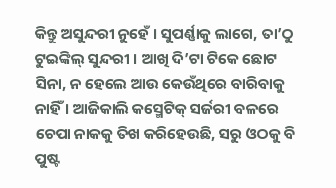କିନ୍ତୁ ଅସୁନ୍ଦରୀ ନୁହେଁ । ସୁପର୍ଣ୍ଣାକୁ ଲାଗେ, ତା’ଠୁ ଟୁଇଙ୍କିଲ୍ ସୁନ୍ଦରୀ । ଆଖି ଦି’ଟା ଟିକେ ଛୋଟ ସିନା, ନ ହେଲେ ଆଉ କେଉଁଥିରେ ବାରିବାକୁ ନାହିଁ । ଆଜିକାଲି କସ୍ମେଟିକ୍ ସର୍ଜରୀ ବଳରେ ଚେପା ନାକକୁ ତିଖ କରିହେଉଛି, ସରୁ ଓଠକୁ ବି ପୁଷ୍ଟ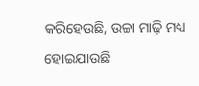କରିହେଉଛି, ଉଚ୍ଚା ମାଢ଼ି ମଧ୍ୟ ହୋଇଯାଉଛି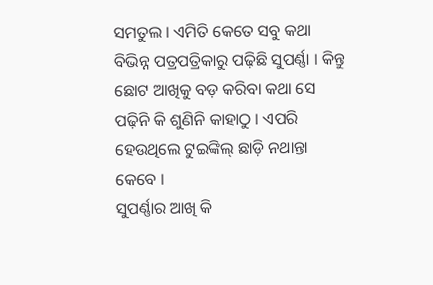ସମତୁଲ । ଏମିତି କେତେ ସବୁ କଥା ବିଭିନ୍ନ ପତ୍ରପତ୍ରିକାରୁ ପଢ଼ିଛି ସୁପର୍ଣ୍ଣା । କିନ୍ତୁ ଛୋଟ ଆଖିକୁ ବଡ଼ କରିବା କଥା ସେ ପଢ଼ିନି କି ଶୁଣିନି କାହାଠୁ । ଏପରି ହେଉଥିଲେ ଟୁଇଙ୍କିଲ୍ ଛାଡ଼ି ନଥାନ୍ତା କେବେ ।
ସୁପର୍ଣ୍ଣାର ଆଖି କି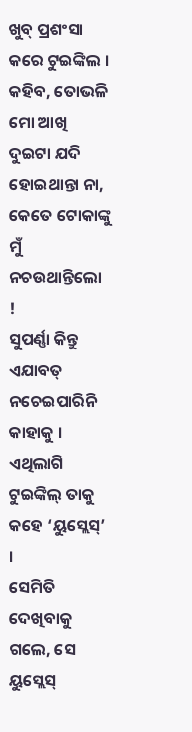ଖୁବ୍ ପ୍ରଶଂସା କରେ ଟୁଇଙ୍କିଲ । କହିବ, ତୋଭଳି ମୋ ଆଖି ଦୁଇଟା ଯଦି ହୋଇଥାନ୍ତା ନା, କେତେ ଟୋକାଙ୍କୁ ମୁଁ ନଚଉଥାନ୍ତିଲୋ !
ସୁପର୍ଣ୍ଣା କିନ୍ତୁ ଏଯାବତ୍ ନଚେଇପାରିନି କାହାକୁ । ଏଥିଲାଗି ଟୁଇଙ୍କିଲ୍ ତାକୁ କହେ ‘ୟୁସ୍ଲେସ୍’ ।
ସେମିତି ଦେଖିବାକୁ ଗଲେ, ସେ ୟୁସ୍ଲେସ୍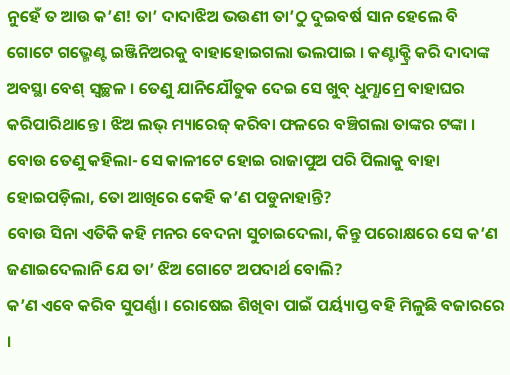ନୁହେଁ ତ ଆଉ କ’ଣ! ତା’ ଦାଦାଝିଅ ଭଉଣୀ ତା’ଠୁ ଦୁଇବର୍ଷ ସାନ ହେଲେ ବି ଗୋଟେ ଗଭ୍ମେଣ୍ଟ ଇଞ୍ଜିନିଅରକୁ ବାହାହୋଇଗଲା ଭଲପାଇ । କଣ୍ଟାକ୍ଟ୍ରି କରି ଦାଦାଙ୍କ ଅବସ୍ଥା ବେଶ୍ ସ୍ୱଚ୍ଛଳ । ତେଣୁ ଯାନିଯୌତୁକ ଦେଇ ସେ ଖୁବ୍ ଧୁମ୍ଧାମ୍ରେ ବାହାଘର କରିପାରିଥାନ୍ତେ । ଝିଅ ଲଭ୍ ମ୍ୟାରେଜ୍ କରିବା ଫଳରେ ବଞ୍ଚିଗଲା ତାଙ୍କର ଟଙ୍କା । ବୋଉ ତେଣୁ କହିଲା- ସେ କାଳୀଟେ ହୋଇ ରାଜାପୁଅ ପରି ପିଲାକୁ ବାହା ହୋଇପଡ଼ିଲା, ତୋ ଆଖିରେ କେହି କ’ଣ ପଡୁନାହାନ୍ତି?
ବୋଉ ସିନା ଏତିକି କହି ମନର ବେଦନା ସୁଚାଇଦେଲା, କିନ୍ତୁ ପରୋକ୍ଷରେ ସେ କ’ଣ ଜଣାଇଦେଲାନି ଯେ ତା’ ଝିଅ ଗୋଟେ ଅପଦାର୍ଥ ବୋଲି?
କ’ଣ ଏବେ କରିବ ସୁପର୍ଣ୍ଣା । ରୋଷେଇ ଶିଖିବା ପାଇଁ ପର୍ୟ୍ୟାପ୍ତ ବହି ମିଳୁଛି ବଜାରରେ ।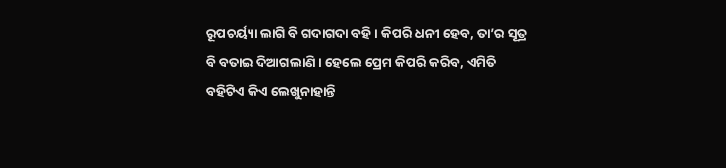ରୂପଚର୍ୟ୍ୟା ଲାଗି ବି ଗଦାଗଦା ବହି । କିପରି ଧନୀ ହେବ, ତା’ର ସୂତ୍ର ବି ବତାଇ ଦିଆଗଲାଣି । ହେଲେ ପ୍ରେମ କିପରି କରିବ, ଏମିତି ବହିଟିଏ କିଏ ଲେଖୁନାହାନ୍ତି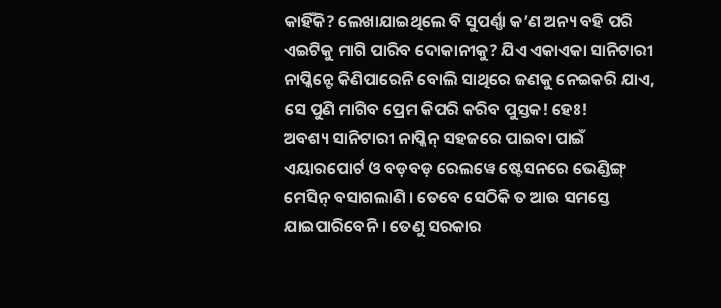କାହିଁକି? ଲେଖାଯାଇଥିଲେ ବି ସୁପର୍ଣ୍ଣା କ’ଣ ଅନ୍ୟ ବହି ପରି ଏଇଟିକୁ ମାଗି ପାରିବ ଦୋକାନୀକୁ? ଯିଏ ଏକାଏକା ସାନିଟାରୀ ନାପ୍କିନ୍ଟେ କିଣିପାରେନି ବୋଲି ସାଥିରେ ଜଣକୁ ନେଇକରି ଯାଏ, ସେ ପୁଣି ମାଗିବ ପ୍ରେମ କିପରି କରିବ ପୁସ୍ତକ! ହେଃ!
ଅବଶ୍ୟ ସାନିଟାରୀ ନାପ୍କିନ୍ ସହଜରେ ପାଇବା ପାଇଁ ଏୟାରପୋର୍ଟ ଓ ବଡ଼ବଡ଼ ରେଲୱେ ଷ୍ଟେସନରେ ଭେଣ୍ଡିଙ୍ଗ୍ ମେସିନ୍ ବସାଗଲାଣି । ତେବେ ସେଠିକି ତ ଆଉ ସମସ୍ତେ ଯାଇପାରିବେନି । ତେଣୁ ସରକାର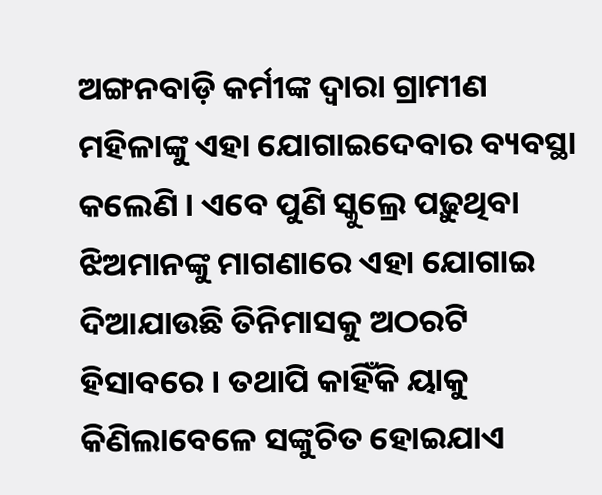ଅଙ୍ଗନବାଡ଼ି କର୍ମୀଙ୍କ ଦ୍ୱାରା ଗ୍ରାମୀଣ ମହିଳାଙ୍କୁ ଏହା ଯୋଗାଇଦେବାର ବ୍ୟବସ୍ଥା କଲେଣି । ଏବେ ପୁଣି ସ୍କୁଲ୍ରେ ପଢ଼ୁଥିବା ଝିଅମାନଙ୍କୁ ମାଗଣାରେ ଏହା ଯୋଗାଇ ଦିଆଯାଉଛି ତିନିମାସକୁ ଅଠରଟି ହିସାବରେ । ତଥାପି କାହିଁକି ୟାକୁ କିଣିଲାବେଳେ ସଙ୍କୁଚିତ ହୋଇଯାଏ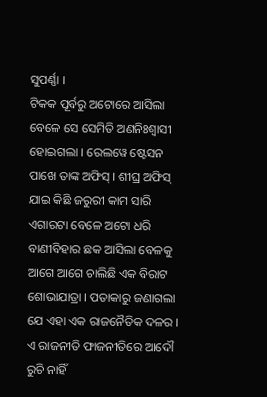ସୁପର୍ଣ୍ଣା ।
ଟିକକ ପୂର୍ବରୁ ଅଟୋରେ ଆସିଲା ବେଳେ ସେ ସେମିତି ଅଣନିଃଶ୍ୱାସୀ ହୋଇଗଲା । ରେଲୱେ ଷ୍ଟେସନ ପାଖେ ତାଙ୍କ ଅଫିସ୍ । ଶୀଘ୍ର ଅଫିସ୍ ଯାଇ କିଛି ଜରୁରୀ କାମ ସାରି ଏଗାରଟା ବେଳେ ଅଟୋ ଧରି ବାଣୀବିହାର ଛକ ଆସିଲା ବେଳକୁ ଆଗେ ଆଗେ ଚାଲିଛି ଏକ ବିରାଟ ଶୋଭାଯାତ୍ରା । ପତାକାରୁ ଜଣାଗଲା ଯେ ଏହା ଏକ ରାଜନୈତିକ ଦଳର ।
ଏ ରାଜନୀତି ଫାଜନୀତିରେ ଆଦୌ ରୁଚି ନାହିଁ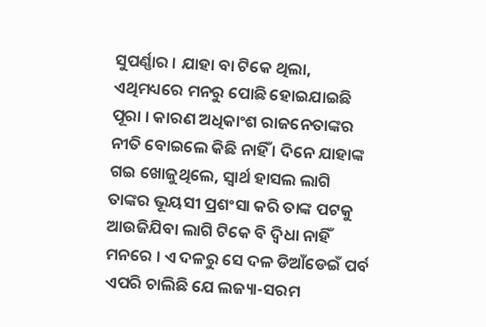ସୁପର୍ଣ୍ଣାର । ଯାହା ବା ଟିକେ ଥିଲା, ଏଥିମଧ୍ୟରେ ମନରୁ ପୋଛି ହୋଇଯାଇଛି ପୂରା । କାରଣ ଅଧିକାଂଶ ରାଜନେତାଙ୍କର ନୀତି ବୋଇଲେ କିଛି ନାହିଁ । ଦିନେ ଯାହାଙ୍କ ଗଇ ଖୋଜୁଥିଲେ, ସ୍ୱାର୍ଥ ହାସଲ ଲାଗି ତାଙ୍କର ଭୂୟସୀ ପ୍ରଶଂସା କରି ତାଙ୍କ ପଟକୁ ଆଉଜିଯିବା ଲାଗି ଟିକେ ବି ଦ୍ୱିଧା ନାହିଁ ମନରେ । ଏ ଦଳରୁ ସେ ଦଳ ଡିଆଁଡେଇଁ ପର୍ବ ଏପରି ଚାଲିଛି ଯେ ଲଜ୍ୟା-ସରମ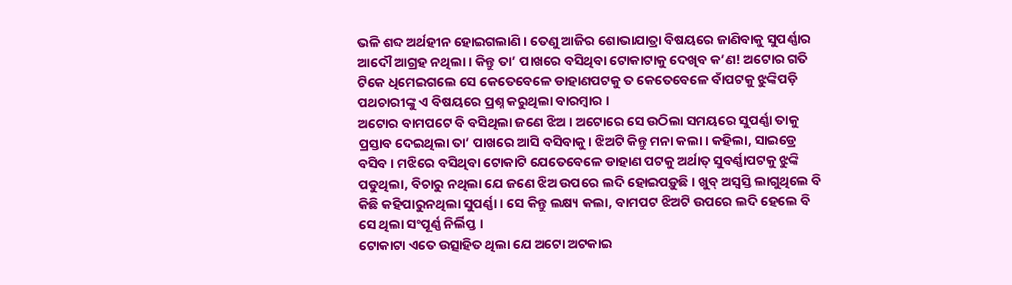ଭଳି ଶବ୍ଦ ଅର୍ଥହୀନ ହୋଇଗଲାଣି । ତେଣୁ ଆଜିର ଶୋଭାଯାତ୍ରା ବିଷୟରେ ଜାଣିବାକୁ ସୁପର୍ଣ୍ଣାର ଆଦୌ ଆଗ୍ରହ ନଥିଲା । କିନ୍ତୁ ତା’ ପାଖରେ ବସିଥିବା ଟୋକାଟାକୁ ଦେଖିବ କ’ଣ! ଅଟୋର ଗତି ଟିକେ ଧିମେଇଗଲେ ସେ କେତେବେଳେ ଡାହାଣପଟକୁ ତ କେତେବେଳେ ବାଁପଟକୁ ଝୁଙ୍କିପଡ଼ି ପଥଚାରୀଙ୍କୁ ଏ ବିଷୟରେ ପ୍ରଶ୍ନ କରୁଥିଲା ବାରମ୍ବାର ।
ଅଟୋର ବାମପଟେ ବି ବସିଥିଲା ଜଣେ ଝିଅ । ଅଟୋରେ ସେ ଉଠିଲା ସମୟରେ ସୁପର୍ଣ୍ଣା ତାକୁ ପ୍ରସ୍ତାବ ଦେଇଥିଲା ତା’ ପାଖରେ ଆସି ବସିବାକୁ । ଝିଅଟି କିନ୍ତୁ ମନା କଲା । କହିଲା, ସାଇଡ୍ରେ ବସିବ । ମଝିରେ ବସିଥିବା ଟୋକାଟି ଯେତେବେଳେ ଡାହାଣ ପଟକୁ ଅର୍ଥାତ୍ ସୁବର୍ଣ୍ଣାପଟକୁ ଝୁଙ୍କି ପଡୁଥିଲା, ବିଚାରୁ ନଥିଲା ଯେ ଜଣେ ଝିଅ ଉପରେ ଲଦି ହୋଇପଡ଼ୁଛି । ଖୁବ୍ ଅସ୍ୱସ୍ତି ଲାଗୁଥିଲେ ବି କିଛି କହିପାରୁନଥିଲା ସୁପର୍ଣ୍ଣା । ସେ କିନ୍ତୁ ଲକ୍ଷ୍ୟ କଲା, ବାମପଟ ଝିଅଟି ଉପରେ ଲଦି ହେଲେ ବି ସେ ଥିଲା ସଂପୂର୍ଣ୍ଣ ନିର୍ଲିପ୍ତ ।
ଟୋକାଟା ଏତେ ଉତ୍ସାହିତ ଥିଲା ଯେ ଅଟୋ ଅଟକାଇ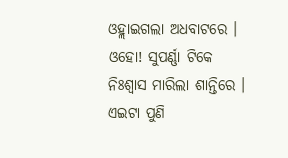ଓହ୍ଲାଇଗଲା ଅଧବାଟରେ । ଓହୋ! ସୁପର୍ଣ୍ଣା ଟିକେ ନିଃଶ୍ୱାସ ମାରିଲା ଶାନ୍ତିରେ ।
ଏଇଟା ପୁଣି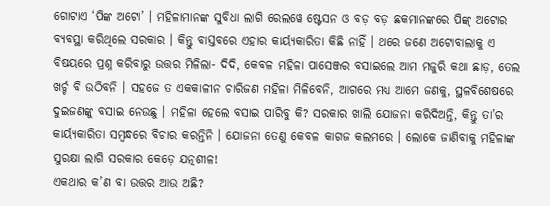ଗୋଟାଏ ‘ପିଙ୍କ ଅଟୋ’ । ମହିଳାମାନଙ୍କ ସୁବିଧା ଲାଗି ରେଲୱେ ଷ୍ଟେସନ ଓ ବଡ଼ ବଡ଼ ଛକମାନଙ୍କରେ ପିଙ୍କ୍ ଅଟୋର ବ୍ୟବସ୍ଥା କରିଥିଲେ ସରକାର । କିନ୍ତୁ ବାସ୍ତବରେ ଏହାର କାର୍ୟ୍ୟକାରିତା କିଛି ନାହିଁ । ଥରେ ଜଣେ ଅଟୋବାଲାକୁ ଏ ବିଷୟରେ ପ୍ରଶ୍ନ କରିବାରୁ ଉତ୍ତର ମିଳିଲା- ଦିଦି, କେବଳ ମହିଳା ପାସେଞ୍ଜର ବସାଇଲେ ଆମ ମଜୁରି କଥା ଛାଡ଼, ତେଲ ଖର୍ଚ୍ଚ ବି ଉଠିବନି । ସହଜେ ତ ଏକକାଳୀନ ଚାରିଜଣ ମହିଳା ମିଳିବେନି, ଆଗରେ ମଧ୍ୟ ଆମେ ଜଣକୁ, ସ୍ଥଳବିଶେଷରେ ଦୁଇଜଣଙ୍କୁ ବସାଇ ନେଉଛୁ । ମହିଳା ହେଲେ ବସାଇ ପାରିବୁ କି? ସରକାର ଖାଲି ଯୋଜନା କରିଦିଅନ୍ତି, କିନ୍ତୁ ତା’ର କାର୍ୟ୍ୟକାରିତା ସମ୍ବନ୍ଧରେ ବିଚାର କରନ୍ତିନି । ଯୋଜନା ତେଣୁ କେବଳ କାଗଜ କଲମରେ । ଲୋକେ ଜାଣିବାକୁ ମହିଳାଙ୍କ ସୁରକ୍ଷା ଲାଗି ସରକାର କେଡ଼େ ଯତ୍ନଶୀଳ!
ଏକଥାର କ’ଣ ବା ଉତ୍ତର ଆଉ ଅଛି?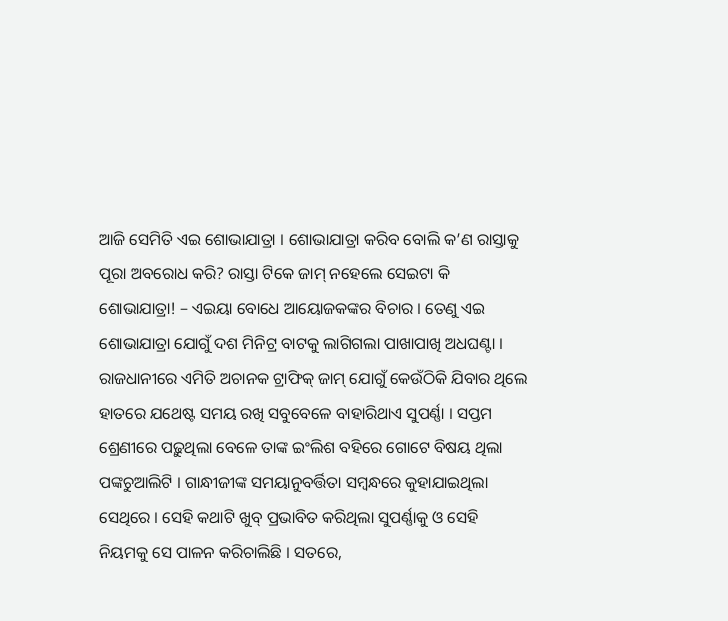ଆଜି ସେମିତି ଏଇ ଶୋଭାଯାତ୍ରା । ଶୋଭାଯାତ୍ରା କରିବ ବୋଲି କ’ଣ ରାସ୍ତାକୁ ପୂରା ଅବରୋଧ କରି? ରାସ୍ତା ଟିକେ ଜାମ୍ ନହେଲେ ସେଇଟା କି ଶୋଭାଯାତ୍ରା! – ଏଇୟା ବୋଧେ ଆୟୋଜକଙ୍କର ବିଚାର । ତେଣୁ ଏଇ ଶୋଭାଯାତ୍ରା ଯୋଗୁଁ ଦଶ ମିନିଟ୍ର ବାଟକୁ ଲାଗିଗଲା ପାଖାପାଖି ଅଧଘଣ୍ଟା ।
ରାଜଧାନୀରେ ଏମିତି ଅଚାନକ ଟ୍ରାଫିକ୍ ଜାମ୍ ଯୋଗୁଁ କେଉଁଠିକି ଯିବାର ଥିଲେ ହାତରେ ଯଥେଷ୍ଟ ସମୟ ରଖି ସବୁବେଳେ ବାହାରିଥାଏ ସୁପର୍ଣ୍ଣା । ସପ୍ତମ ଶ୍ରେଣୀରେ ପଢ଼ୁଥିଲା ବେଳେ ତାଙ୍କ ଇଂଲିଶ ବହିରେ ଗୋଟେ ବିଷୟ ଥିଲା ପଙ୍କଚୁଆଲିଟି । ଗାନ୍ଧୀଜୀଙ୍କ ସମୟାନୁବର୍ତ୍ତିତା ସମ୍ବନ୍ଧରେ କୁହାଯାଇଥିଲା ସେଥିରେ । ସେହି କଥାଟି ଖୁବ୍ ପ୍ରଭାବିତ କରିଥିଲା ସୁପର୍ଣ୍ଣାକୁ ଓ ସେହି ନିୟମକୁ ସେ ପାଳନ କରିଚାଲିଛି । ସତରେ,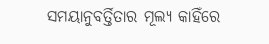ସମୟାନୁବର୍ତ୍ତିତାର ମୂଲ୍ୟ କାହିଁରେ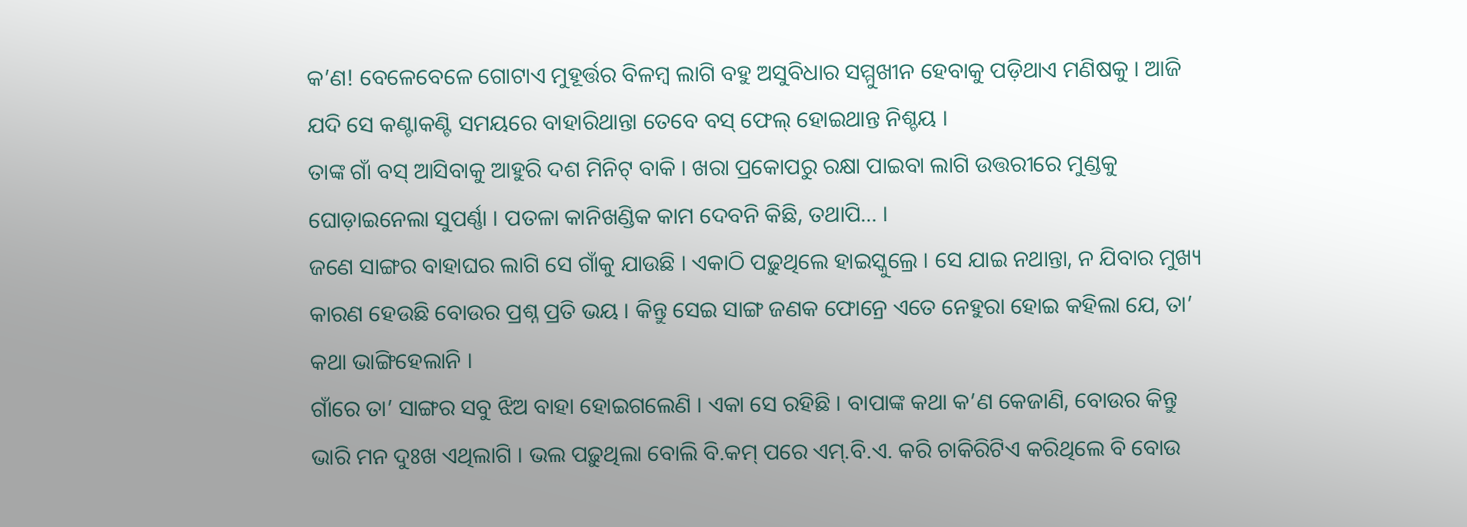କ’ଣ! ବେଳେବେଳେ ଗୋଟାଏ ମୁହୂର୍ତ୍ତର ବିଳମ୍ବ ଲାଗି ବହୁ ଅସୁବିଧାର ସମ୍ମୁଖୀନ ହେବାକୁ ପଡ଼ିଥାଏ ମଣିଷକୁ । ଆଜି ଯଦି ସେ କଣ୍ଟାକଣ୍ଟି ସମୟରେ ବାହାରିଥାନ୍ତା ତେବେ ବସ୍ ଫେଲ୍ ହୋଇଥାନ୍ତ ନିଶ୍ଚୟ ।
ତାଙ୍କ ଗାଁ ବସ୍ ଆସିବାକୁ ଆହୁରି ଦଶ ମିନିଟ୍ ବାକି । ଖରା ପ୍ରକୋପରୁ ରକ୍ଷା ପାଇବା ଲାଗି ଉତ୍ତରୀରେ ମୁଣ୍ଡକୁ ଘୋଡ଼ାଇନେଲା ସୁପର୍ଣ୍ଣା । ପତଳା କାନିଖଣ୍ଡିକ କାମ ଦେବନି କିଛି, ତଥାପି… ।
ଜଣେ ସାଙ୍ଗର ବାହାଘର ଲାଗି ସେ ଗାଁକୁ ଯାଉଛି । ଏକାଠି ପଢ଼ୁଥିଲେ ହାଇସ୍କୁଲ୍ରେ । ସେ ଯାଇ ନଥାନ୍ତା, ନ ଯିବାର ମୁଖ୍ୟ କାରଣ ହେଉଛି ବୋଉର ପ୍ରଶ୍ନ ପ୍ରତି ଭୟ । କିନ୍ତୁ ସେଇ ସାଙ୍ଗ ଜଣକ ଫୋନ୍ରେ ଏତେ ନେହୁରା ହୋଇ କହିଲା ଯେ, ତା’ କଥା ଭାଙ୍ଗିହେଲାନି ।
ଗାଁରେ ତା’ ସାଙ୍ଗର ସବୁ ଝିଅ ବାହା ହୋଇଗଲେଣି । ଏକା ସେ ରହିଛି । ବାପାଙ୍କ କଥା କ’ଣ କେଜାଣି, ବୋଉର କିନ୍ତୁ ଭାରି ମନ ଦୁଃଖ ଏଥିଲାଗି । ଭଲ ପଢ଼ୁଥିଲା ବୋଲି ବି.କମ୍ ପରେ ଏମ୍.ବି.ଏ. କରି ଚାକିରିଟିଏ କରିଥିଲେ ବି ବୋଉ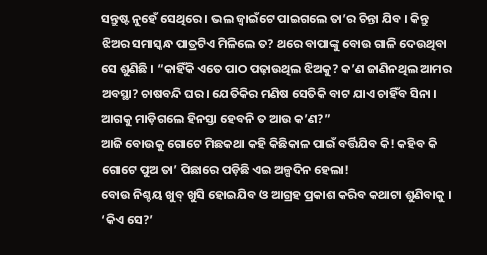ସନ୍ତୁଷ୍ଟ ନୁହେଁ ସେଥିରେ । ଭଲ ଜ୍ୱାଇଁଟେ ପାଇଗଲେ ତା’ର ଚିନ୍ତା ଯିବ । କିନ୍ତୁ ଝିଅର ସମାସ୍କନ୍ଧ ପାତ୍ରଟିଏ ମିଳିଲେ ତ? ଥରେ ବାପାଙ୍କୁ ବୋଉ ଗାଳି ଦେଉଥିବା ସେ ଶୁଣିଛି । “କାହିଁକି ଏତେ ପାଠ ପଢ଼ାଉଥିଲ ଝିଅକୁ? କ’ଣ ଜାଣିନଥିଲ ଆମର ଅବସ୍ଥା? ଚାଷବନ୍ଦି ଘର । ଯେତିକିର ମଣିଷ ସେତିକି ବାଟ ଯାଏ ଚାହିଁବ ସିନା । ଆଗକୁ ମାଡ଼ିଗଲେ ହିନସ୍ତା ହେବନି ତ ଆଉ କ’ଣ?”
ଆଜି ବୋଉକୁ ଗୋଟେ ମିଛକଥା କହି କିଛିକାଳ ପାଇଁ ବର୍ତ୍ତିଯିବ କି! କହିବ କି ଗୋଟେ ପୁଅ ତା’ ପିଛାରେ ପଡ଼ିଛି ଏଇ ଅଳ୍ପଦିନ ହେଲା!
ବୋଉ ନିଶ୍ଚୟ ଖୁବ୍ ଖୁସି ହୋଇଯିବ ଓ ଆଗ୍ରହ ପ୍ରକାଶ କରିବ କଥାଟା ଶୁଣିବାକୁ । ‘କିଏ ସେ?’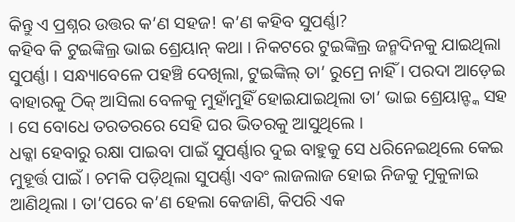କିନ୍ତୁ ଏ ପ୍ରଶ୍ନର ଉତ୍ତର କ’ଣ ସହଜ! କ’ଣ କହିବ ସୁପର୍ଣ୍ଣା?
କହିବ କି ଟୁଇଙ୍କିଲ୍ର ଭାଇ ଶ୍ରେୟାନ୍ କଥା । ନିକଟରେ ଟୁଇଙ୍କିଲ୍ର ଜନ୍ମଦିନକୁ ଯାଇଥିଲା ସୁପର୍ଣ୍ଣା । ସନ୍ଧ୍ୟାବେଳେ ପହଞ୍ଚି ଦେଖିଲା, ଟୁଇଙ୍କିଲ୍ ତା’ ରୁମ୍ରେ ନାହିଁ । ପରଦା ଆଡ଼େଇ ବାହାରକୁ ଠିକ୍ ଆସିଲା ବେଳକୁ ମୁହାଁମୁହିଁ ହୋଇଯାଇଥିଲା ତା’ ଭାଇ ଶ୍ରେୟାନ୍ଙ୍କ ସହ । ସେ ବୋଧେ ତରତରରେ ସେହି ଘର ଭିତରକୁ ଆସୁଥିଲେ ।
ଧକ୍କା ହେବାରୁ ରକ୍ଷା ପାଇବା ପାଇଁ ସୁପର୍ଣ୍ଣାର ଦୁଇ ବାହୁକୁ ସେ ଧରିନେଇଥିଲେ କେଇ ମୁହୂର୍ତ୍ତ ପାଇଁ । ଚମକି ପଡ଼ିଥିଲା ସୁପର୍ଣ୍ଣା ଏବଂ ଲାଜଲାଜ ହୋଇ ନିଜକୁ ମୁକୁଳାଇ ଆଣିଥିଲା । ତା’ପରେ କ’ଣ ହେଲା କେଜାଣି, କିପରି ଏକ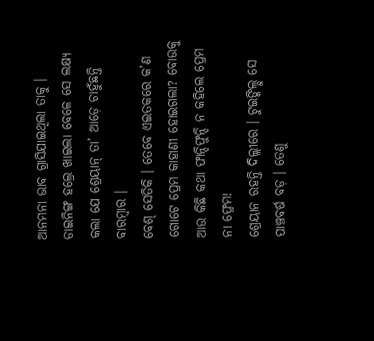ଆନମନା ଭାବ ଗ୍ରାସିଯାଇଥିଲା ତାକୁ । ଡାଇନିଙ୍ଗ ହଲ୍ରେ ଖାଇଲା ବେଳେ ସେ ଲକ୍ଷ୍ୟ କଲା ଯେ ଶ୍ରେୟାନ୍ ତା’ ଆଡ଼େ ଚାହୁଁଛନ୍ତି ବାରମ୍ବାର ।
ବେଶ୍ ସେତିକି । ତେବେ ଏଇତକରେ କ’ଣ ଗୋଟେ ପ୍ରେମ କାହାଣୀ ହୋଇଗଲା? ବୋଉକୁ ଆଉ କିଛି କଥା ଫାନ୍ଦିଫୁନ୍ଦି ନ କହିଲେ ପ୍ରେମ ନା ଫ୍ରେମ!
ଶ୍ରେୟାନ ରହନ୍ତି ଦିଲ୍ଲୀରେ । ଟୁଇଙ୍କିଲ୍ଠୁ ସେ ପାଞ୍ଚବର୍ଷ ବଡ଼ । ତେଣୁ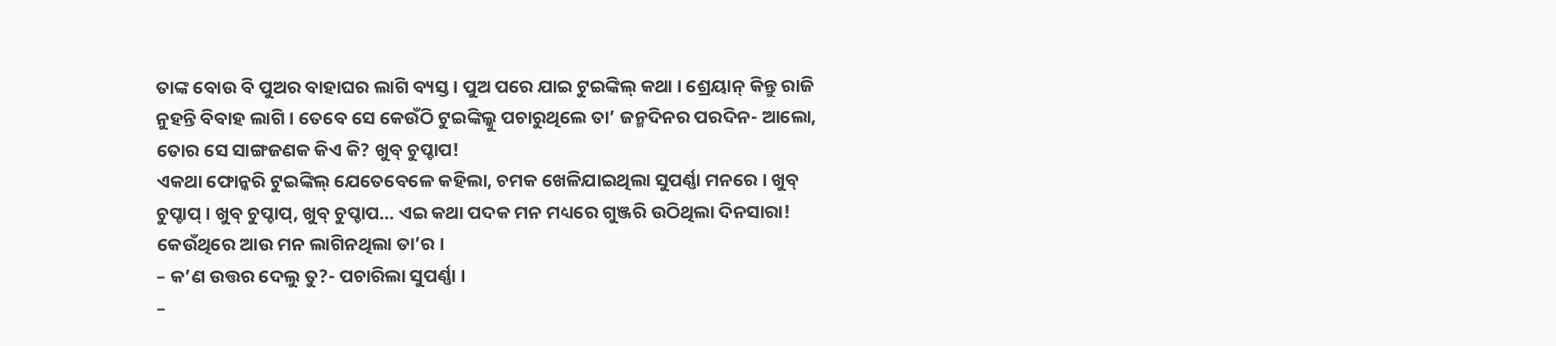ତାଙ୍କ ବୋଉ ବି ପୁଅର ବାହାଘର ଲାଗି ବ୍ୟସ୍ତ । ପୁଅ ପରେ ଯାଇ ଟୁଇଙ୍କିଲ୍ କଥା । ଶ୍ରେୟାନ୍ କିନ୍ତୁ ରାଜି ନୁହନ୍ତି ବିବାହ ଲାଗି । ତେବେ ସେ କେଉଁଠି ଟୁଇଙ୍କିଲ୍କୁ ପଚାରୁଥିଲେ ତା’ ଜନ୍ମଦିନର ପରଦିନ- ଆଲୋ, ତୋର ସେ ସାଙ୍ଗଜଣକ କିଏ କି? ଖୁବ୍ ଚୁପ୍ଚାପ!
ଏକଥା ଫୋନ୍କରି ଟୁଇଙ୍କିଲ୍ ଯେତେବେଳେ କହିଲା, ଚମକ ଖେଳିଯାଇଥିଲା ସୁପର୍ଣ୍ଣା ମନରେ । ଖୁବ୍ ଚୁପ୍ଚାପ୍ । ଖୁବ୍ ଚୁପ୍ଚାପ୍, ଖୁବ୍ ଚୁପ୍ଚାପ… ଏଇ କଥା ପଦକ ମନ ମଧ୍ୟରେ ଗୁଞ୍ଜରି ଉଠିଥିଲା ଦିନସାରା! କେଉଁଥିରେ ଆଉ ମନ ଲାଗିନଥିଲା ତା’ର ।
– କ’ଣ ଉତ୍ତର ଦେଲୁ ତୁ?- ପଚାରିଲା ସୁପର୍ଣ୍ଣା ।
–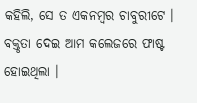କହିଲି, ସେ ତ ଏକନମ୍ବର ଚାବୁରୀଟେ । ବକ୍ତୃତା ଦେଇ ଆମ କଲେଜରେ ଫାଷ୍ଟ ହୋଇଥିଲା ।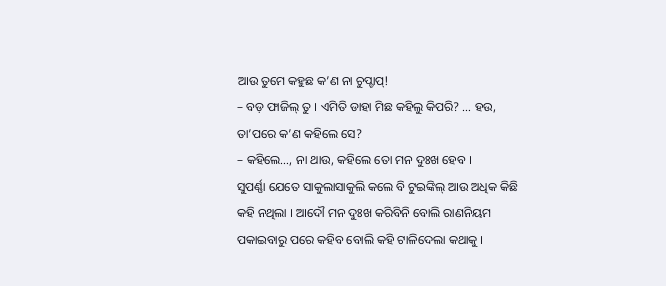ଆଉ ତୁମେ କହୁଛ କ’ଣ ନା ଚୁପ୍ଚାପ୍!
– ବଡ଼ ଫାଜିଲ୍ ତୁ । ଏମିତି ଡାହା ମିଛ କହିଲୁ କିପରି? … ହଉ, ତା’ପରେ କ’ଣ କହିଲେ ସେ?
– କହିଲେ…, ନା ଥାଉ, କହିଲେ ତୋ ମନ ଦୁଃଖ ହେବ ।
ସୁପର୍ଣ୍ଣା ଯେତେ ସାକୁଲାସାକୁଲି କଲେ ବି ଟୁଇଙ୍କିଲ୍ ଆଉ ଅଧିକ କିଛି କହି ନଥିଲା । ଆଦୌ ମନ ଦୁଃଖ କରିବିନି ବୋଲି ରାଣନିୟମ ପକାଇବାରୁ ପରେ କହିବ ବୋଲି କହି ଟାଳିଦେଲା କଥାକୁ ।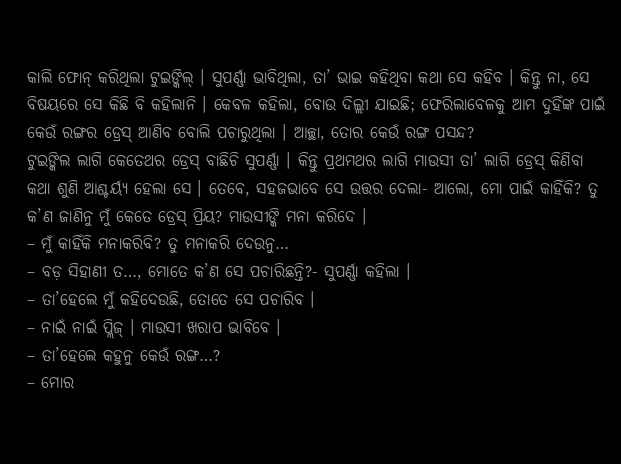କାଲି ଫୋନ୍ କରିଥିଲା ଟୁଇଙ୍କିଲ୍ । ସୁପର୍ଣ୍ଣା ଭାବିଥିଲା, ତା’ ଭାଇ କହିଥିବା କଥା ସେ କହିବ । କିନ୍ତୁ ନା, ସେ ବିଷୟରେ ସେ କିଛି ବି କହିଲାନି । କେବଳ କହିଲା, ବୋଉ ଦିଲ୍ଲୀ ଯାଇଛି; ଫେରିଲାବେଳକୁ ଆମ ଦୁହିଁଙ୍କ ପାଇଁ କେଉଁ ରଙ୍ଗର ଡ୍ରେସ୍ ଆଣିବ ବୋଲି ପଚାରୁଥିଲା । ଆଚ୍ଛା, ତୋର କେଉଁ ରଙ୍ଗ ପସନ୍ଦ?
ଟୁଇଙ୍କିଲ ଲାଗି କେତେଥର ଡ୍ରେସ୍ ବାଛିଚି ସୁପର୍ଣ୍ଣା । କିନ୍ତୁ ପ୍ରଥମଥର ଲାଗି ମାଉସୀ ତା’ ଲାଗି ଡ୍ରେସ୍ କିଣିବା କଥା ଶୁଣି ଆଶ୍ଚର୍ୟ୍ୟ ହେଲା ସେ । ତେବେ, ସହଜଭାବେ ସେ ଉତ୍ତର ଦେଲା- ଆଲୋ, ମୋ ପାଇଁ କାହିଁକି? ତୁ କ’ଣ ଜାଣିନୁ ମୁଁ କେତେ ଡ୍ରେସ୍ ପ୍ରିୟ? ମାଉସୀଙ୍କି ମନା କରିଦେ ।
– ମୁଁ କାହିଁକି ମନାକରିବି? ତୁ ମନାକରି ଦେଉନୁ…
– ବଡ଼ ସିହାଣୀ ତ…, ମୋତେ କ’ଣ ସେ ପଚାରିଛନ୍ତି?- ସୁପର୍ଣ୍ଣା କହିଲା ।
– ତା’ହେଲେ ମୁଁ କହିଦେଉଛି, ତୋତେ ସେ ପଚାରିବ ।
– ନାଇଁ ନାଇଁ ପ୍ଲିଜ୍ । ମାଉସୀ ଖରାପ ଭାବିବେ ।
– ତା’ହେଲେ କହୁନୁ କେଉଁ ରଙ୍ଗ…?
– ମୋର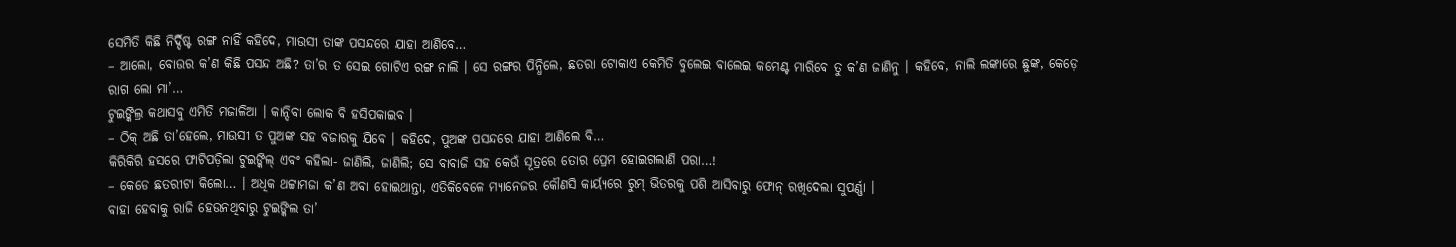ସେମିତି କିଛି ନିର୍ଦ୍ଦିଷ୍ଟ ରଙ୍ଗ ନାହିଁ କହିଦେ, ମାଉସୀ ତାଙ୍କ ପସନ୍ଦରେ ଯାହା ଆଣିବେ…
– ଆଲୋ, ବୋଉର କ’ଣ କିଛି ପସନ୍ଦ ଅଛି? ତା’ର ତ ସେଇ ଗୋଟିଏ ରଙ୍ଗ ନାଲି । ସେ ରଙ୍ଗର ପିନ୍ଧିଲେ, ଛତରା ଟୋକାଏ କେମିତି ବୁଲେଇ ବାଲେଇ କମେଣ୍ଟ ମାରିବେ ତୁ କ’ଣ ଜାଣିନୁ । କହିବେ, ନାଲି ଲଙ୍କାରେ ଛୁଙ୍କ, କେଡ଼େ ରାଗ ଲୋ ମା’…
ଟୁଇଙ୍କିଲ୍ର କଥାସବୁ ଏମିତି ମଜାଳିଆ । କାନ୍ଦିବା ଲୋକ ବି ହସିପକାଇବ ।
– ଠିକ୍ ଅଛି ତା’ହେଲେ, ମାଉସୀ ତ ପୁଅଙ୍କ ସହ ବଜାରକୁ ଯିବେ । କହିଦେ, ପୁଅଙ୍କ ପସନ୍ଦରେ ଯାହା ଆଣିଲେ ବି…
କିରିକିରି ହସରେ ଫାଟିପଡ଼ିଲା ଟୁଇଙ୍କିଲ୍ ଏବଂ କହିଲା- ଜାଣିଲି, ଜାଣିଲି; ସେ ବାବାଜି ସହ କେଉଁ ସୂତ୍ରରେ ତୋର ପ୍ରେମ ହୋଇଗଲାଣି ପରା…!
– କେଡେ ଛତରୀଟା କିଲୋ… । ଅଧିକ ଥଟ୍ଟାମଜା କ’ଣ ଅବା ହୋଇଥାନ୍ତା, ଏତିକିବେଳେ ମ୍ୟାନେଜର କୌଣସି କାର୍ୟ୍ୟରେ ରୁମ୍ ଭିତରକୁ ପଶି ଆସିବାରୁ ଫୋନ୍ ରଖିଦେଲା ସୁପର୍ଣ୍ଣା ।
ବାହା ହେବାକୁ ରାଜି ହେଉନଥିବାରୁ ଟୁଇଙ୍କିଲ ତା’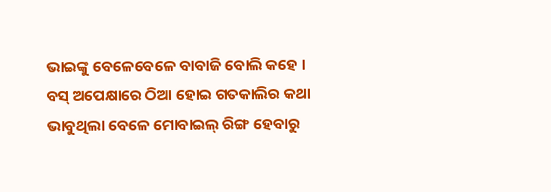ଭାଇଙ୍କୁ ବେଳେବେଳେ ବାବାଜି ବୋଲି କହେ । ବସ୍ ଅପେକ୍ଷାରେ ଠିଆ ହୋଇ ଗତକାଲିର କଥା ଭାବୁଥିଲା ବେଳେ ମୋବାଇଲ୍ ରିଙ୍ଗ ହେବାରୁ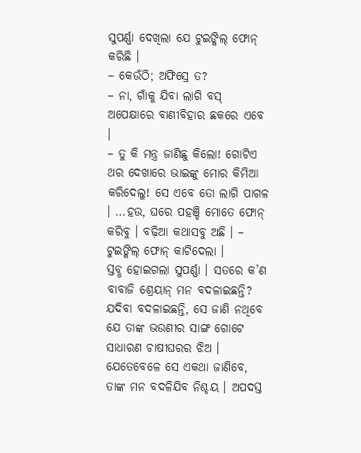ସୁପର୍ଣ୍ଣା ଦେଖିଲା ଯେ ଟୁଇଙ୍କିଲ୍ ଫୋନ୍ କରିଛି ।
– କେଉଁଠି; ଅଫିସ୍ରେ ତ?
– ନା, ଗାଁକୁ ଯିବା ଲାଗି ବସ୍ ଅପେକ୍ଷାରେ ବାଣୀବିହାର ଛକରେ ଏବେ ।
– ତୁ କି ମନ୍ତ୍ର ଜାଣିଛୁ କିଲୋ! ଗୋଟିଏ ଥର ଦେଖାରେ ଭାଇଙ୍କୁ ମୋର କିମିଆ କରିଦେଲୁ! ସେ ଏବେ ତୋ ଲାଗି ପାଗଳ । …ହଉ, ଘରେ ପହଞ୍ଚି ମୋତେ ଫୋନ୍ କରିବୁ । ବଢ଼ିଆ କଥାସବୁ ଅଛି । – ଟୁଇଙ୍କିଲ୍ ଫୋନ୍ କାଟିଦେଲା ।
ସ୍ତବ୍ଧ ହୋଇଗଲା ସୁପର୍ଣ୍ଣା । ସତରେ କ’ଣ ବାବାଜି ଶ୍ରେୟାନ୍ ମନ ବଦଳାଇଛନ୍ତି? ଯଦିବା ବଦଳାଇଛନ୍ତି, ସେ ଜାଣି ନଥିବେ ଯେ ତାଙ୍କ ଭଉଣୀର ସାଙ୍ଗ ଗୋଟେ ସାଧାରଣ ଚାଷୀଘରର ଝିଅ । ଯେତେବେଳେ ସେ ଏକଥା ଜାଣିବେ, ତାଙ୍କ ମନ ବଦଳିଯିବ ନିଶ୍ଚୟ । ଅପଦସ୍ତ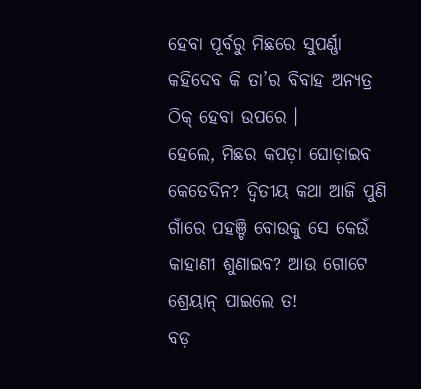ହେବା ପୂର୍ବରୁ ମିଛରେ ସୁପର୍ଣ୍ଣା କହିଦେବ କି ତା’ର ବିବାହ ଅନ୍ୟତ୍ର ଠିକ୍ ହେବା ଉପରେ ।
ହେଲେ, ମିଛର କପଡ଼ା ଘୋଡ଼ାଇବ କେତେଦିନ? ଦ୍ୱିତୀୟ କଥା ଆଜି ପୁଣି ଗାଁରେ ପହଞ୍ଚି ବୋଉକୁ ସେ କେଉଁ କାହାଣୀ ଶୁଣାଇବ? ଆଉ ଗୋଟେ ଶ୍ରେୟାନ୍ ପାଇଲେ ତ!
ବଡ଼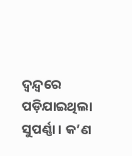ଦ୍ୱନ୍ଦ୍ୱରେ ପଡ଼ିଯାଇଥିଲା ସୁପର୍ଣ୍ଣା । କ’ଣ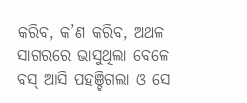କରିବ, କ’ଣ କରିବ, ଅଥଳ ସାଗରରେ ଭାସୁଥିଲା ବେଳେ ବସ୍ ଆସି ପହଞ୍ଚିଗଲା ଓ ସେ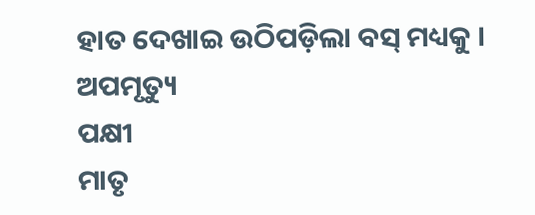ହାତ ଦେଖାଇ ଉଠିପଡ଼ିଲା ବସ୍ ମଧ୍ୟକୁ ।
ଅପମୃତ୍ୟୁ
ପକ୍ଷୀ
ମାତୃ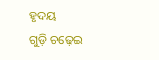ହୃଦୟ
ଗୁଡ଼ି ଚଢ଼େଇ